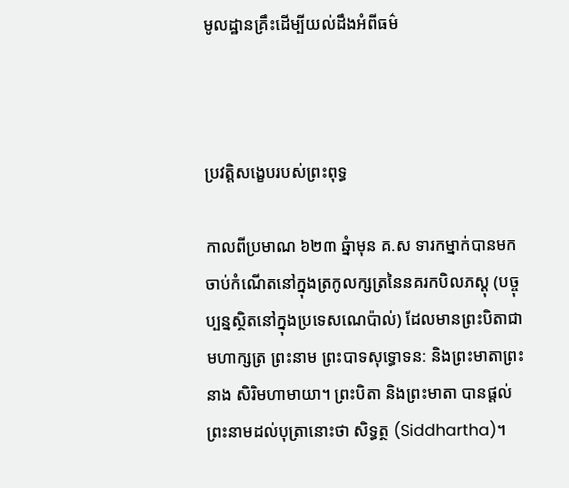មូលដ្ឋានគ្រឹះដើម្បីយល់ដឹងអំពីធម៌



ប្រវត្តិសង្ខេបរបស់ព្រះពុទ្ធ

កាលពីប្រមាណ ៦២៣ ឆ្នំាមុន គ.ស ទារកម្នាក់បានមកចាប់កំណើតនៅក្នុងត្រកូលក្សត្រនៃនគរកបិលភស្តុ (បច្ចុប្បន្នស្ថិតនៅក្នុងប្រទេសណេប៉ាល់) ដែលមានព្រះបិតាជាមហាក្សត្រ ព្រះនាម ព្រះបាទសុទ្ធោទន: និងព្រះមាតាព្រះនាង សិរិមហាមាយា។ ព្រះបិតា និងព្រះមាតា បានផ្តល់ព្រះនាមដល់បុត្រានោះថា សិទ្ធត្ថ (Siddhartha)។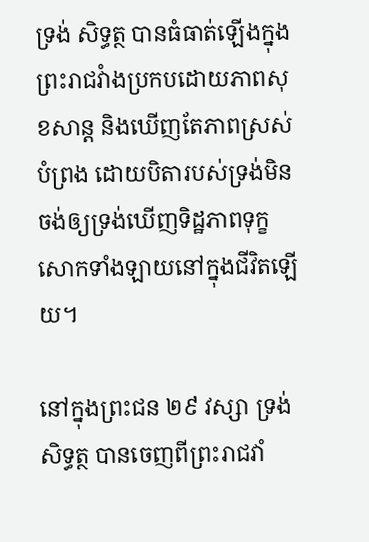ទ្រង់ សិទ្ធត្ថ បានធំធាត់ឡើងក្នុងព្រះរាជវំាងប្រកបដោយភាពសុខសាន្ត និងឃើញតែភាពស្រស់បំព្រង ដោយបិតារបស់ទ្រង់មិនចង់ឲ្យទ្រង់ឃើញទិដ្ឋភាពទុក្ខសោកទាំងឡាយនៅក្នុងជីវិតឡើយ។

នៅក្នុងព្រះជន ២៩ វស្សា ទ្រង់ សិទ្ធត្ថ បានចេញពីព្រះរាជវាំ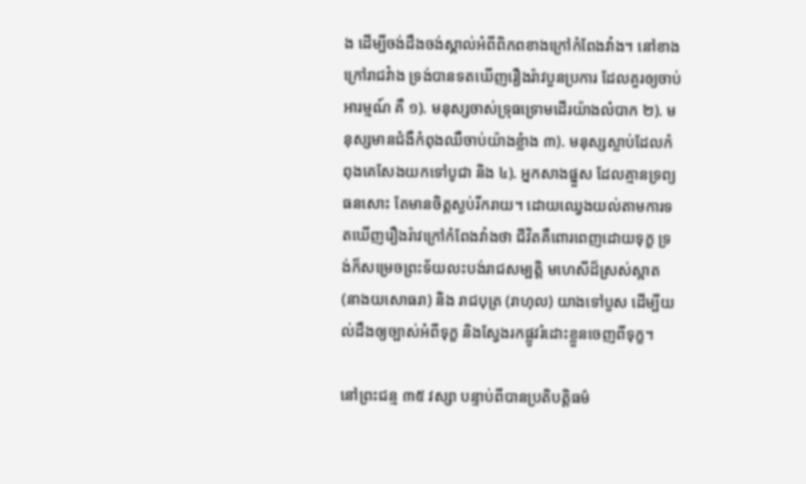ង ដើម្បីចង់ដឹងចង់ស្គាល់អំពីពិភពខាងក្រៅកំពែងវាំង។ នៅខាងក្រៅរាជវំាង ទ្រង់បានទតឃើញរឿងរ៉ាវបួនប្រការ ដែលគួរឲ្យចាប់អារម្មណ៍ គឺ ១). មនុស្សចាស់ទ្រុធទ្រោមដើរយ៉ាងលំបាក ២). មនុស្សមានជំងឺកំពុងឈឺចាប់យ៉ាងខ្លំាង ៣). មនុស្សស្លាប់ដែលកំពុងគេសែងយកទៅបូជា និង ៤). អ្នកសាងផ្នួស ដែលគ្មានទ្រព្យធនសោះ តែមានចិត្តស្ងប់រីករាយ។ ដោយឈ្វេងយល់តាមការទតឃើញរឿងរ៉ាវក្រៅកំពែងវាំងថា ជីវិតគឺពោរពេញដោយទុក្ខ ទ្រង់ក៏សម្រេចព្រះទ័យលះបង់រាជសម្បត្តិ មហេសីដ៏ស្រស់ស្អាត (នាងយសោធរា) និង រាជបុត្រ (រាហុល) យាងទៅបួស ដើម្បីយល់ដឹងឲ្យច្បាស់អំពីទុក្ខ និងស្វែងរកផ្លូវរំដោះខ្លួនចេញពីទុក្ខ។

នៅព្រះជន្ម ៣៥ វស្សា បន្ទាប់ពីបានប្រតិបត្តិធម៌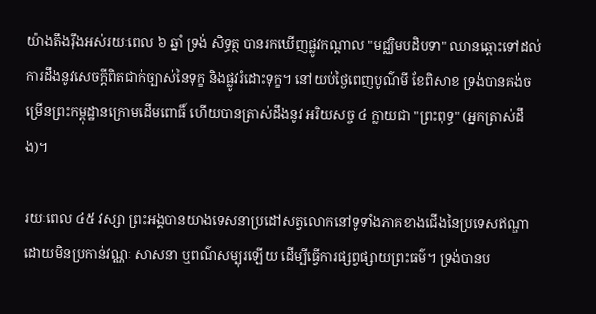យ៉ាងតឹងរ៉ឹងអស់រយៈពេល ៦ ឆ្នាំ ទ្រង់ សិទ្ធត្ថ បានរកឃើញផ្លូវកណ្តាល "មជ្ឈិមបដិបទា" ឈានឆ្ពោះទៅដល់ការដឹងនូវសេចក្តីពិតជាក់ច្បាស់នៃទុក្ខ និងផ្លូវរំដោះទុក្ខ។ នៅយប់ថ្ងៃពេញបូណ៌មី ខែពិសាខ ទ្រង់បានគង់ចម្រើនព្រះកម្ពុដ្ឋានក្រោមដើមពោធិ៍ ហើយបានត្រាស់ដឹងនូវ អរិយសច្ច ៤ ក្លាយជា "ព្រះពុទ្ធ" (អ្នកត្រាស់ដឹង)។

រយៈពេល ៤៥ វស្សា ព្រះអង្គបានយាងទេសនាប្រដៅសត្វលោកនៅទូទាំងភាគខាងជើងនៃប្រទេសឥណ្ឌា ដោយមិនប្រកាន់វណ្ណៈ សាសនា ឬពណ៌សម្បុរឡើយ ដើម្បីធ្វើការផ្សព្វផ្សាយព្រះធម៌។ ទ្រង់បានប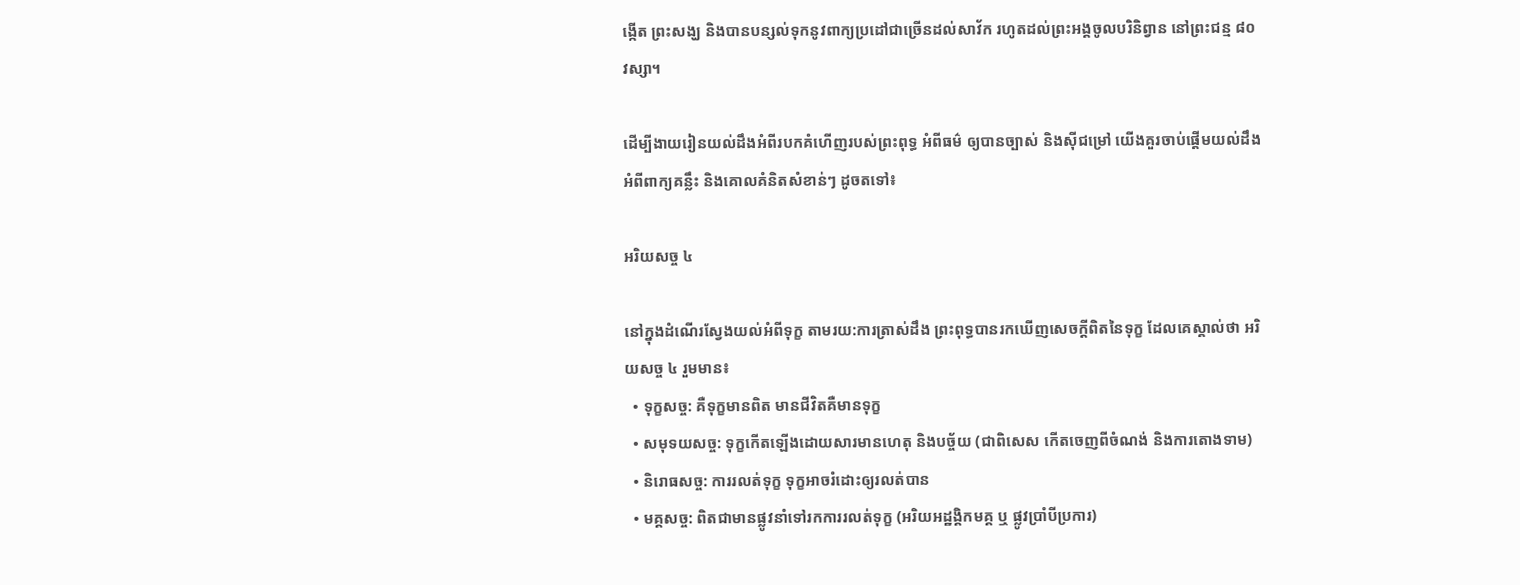ង្កើត ព្រះសង្ឃ និងបានបន្សល់ទុកនូវពាក្យប្រដៅជាច្រើនដល់សាវ័ក រហូតដល់ព្រះអង្គចូលបរិនិព្វាន នៅព្រះជន្ម ៨០ វស្សា។

ដើម្បីងាយរៀនយល់ដឹងអំពីរបកគំហើញរបស់ព្រះពុទ្ធ អំពីធម៌ ឲ្យបានច្បាស់ និងស៊ីជម្រៅ យើងគួរចាប់ផ្តើមយល់ដឹងអំពីពាក្យគន្លឹះ និងគោលគំនិតសំខាន់ៗ ដូចតទៅ៖

អរិយសច្ច ៤

នៅក្នុងដំណើរស្វែងយល់អំពីទុក្ខ តាមរយ:ការត្រាស់ដឹង ព្រះពុទ្ធបានរកឃើញសេចក្តីពិតនៃទុក្ខ ដែលគេស្គាល់ថា អរិយសច្ច ៤ រួមមាន៖
  • ទុក្ខសច្ច: គឺទុក្ខមានពិត មានជីវិតគឺមានទុក្ខ
  • សមុទយសច្ច: ទុក្ខកើតឡើងដោយសារមានហេតុ និងបច្ច័យ (ជាពិសេស កើតចេញពីចំណង់ និងការតោងទាម)
  • និរោធសច្ច: ការរលត់ទុក្ខ ទុក្ខអាចរំដោះឲ្យរលត់បាន
  • មគ្គសច្ច: ពិតជាមានផ្លូវនាំទៅរកការរលត់ទុក្ខ (អរិយអដ្ឋង្គិកមគ្គ ឬ ផ្លូវប្រាំបីប្រការ)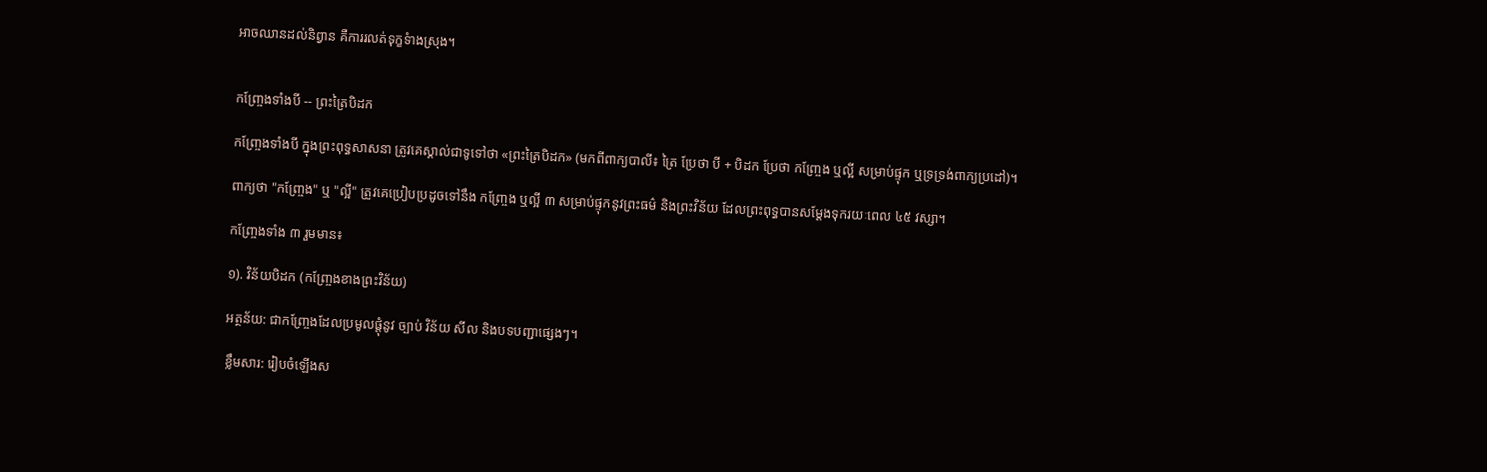អាចឈានដល់និព្វាន គឺការរលត់ទុក្ខទំាងស្រុង។


កញ្ច្រែងទាំងបី -- ព្រះត្រៃបិដក

កញ្ច្រែងទាំងបី ក្នុងព្រះពុទ្ធសាសនា ត្រូវគេស្គាល់ជាទូទៅថា «ព្រះត្រៃបិដក» (មកពីពាក្យបាលី៖ ត្រៃ ប្រែថា បី + បិដក ប្រែថា កញ្ច្រែង ឬល្អី សម្រាប់ផ្ទុក ឬទ្រទ្រង់ពាក្យប្រដៅ)។

ពាក្យថា "កញ្ច្រែង" ឬ "ល្អី" ត្រូវគេប្រៀបប្រដូចទៅនឹង កញ្ច្រែង ឬល្អី ៣ សម្រាប់ផ្ទុកនូវព្រះធម៌ និងព្រះវិន័យ ដែលព្រះពុទ្ធបានសម្ដែងទុករយៈពេល ៤៥ វស្សា។

កញ្ច្រែងទាំង ៣ រួមមាន៖

១). វិន័យបិដក (កញ្ច្រែងខាងព្រះវិន័យ)

អត្ថន័យ: ជាកញ្ច្រែងដែលប្រមូលផ្តុំនូវ ច្បាប់ វិន័យ សីល និងបទបញ្ជាផ្សេងៗ។

ខ្លឹមសារ: រៀបចំឡើងស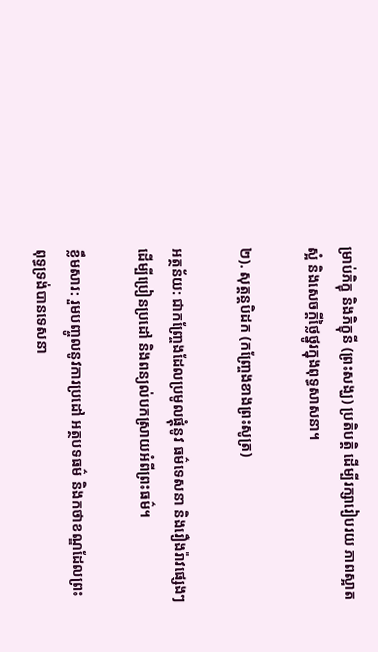ម្រាប់ភិក្ខុ និងភិក្ខុនី (ព្រះសង្ឃ) ប្រតិបត្តិ ដើម្បីរក្សារៀបរយ ភាពស្អាតស្អំ និងសេចក្តីថ្លៃថ្នូរក្នុងពុទ្ធសាសនា។

២). សុត្តន្តបិដក (កញ្ច្រែងខាងព្រះសូត្រ)

អត្ថន័យ: ជាកញ្ច្រែងដែលប្រមូលផ្តុំនូវ ធម៌ទេសនា និងរឿងរ៉ាវផ្សេងៗដើម្បីប្រៀនប្រដៅ និងពន្យល់បកស្រាយអំពីព្រះធម៌។

ខ្លឹមសារ: រួមបញ្ចូលនូវការប្រដៅ អត្ថបទធម៌ និងកថាខណ្ឌដែលព្រះពុទ្ធទ្រង់បានទេសនា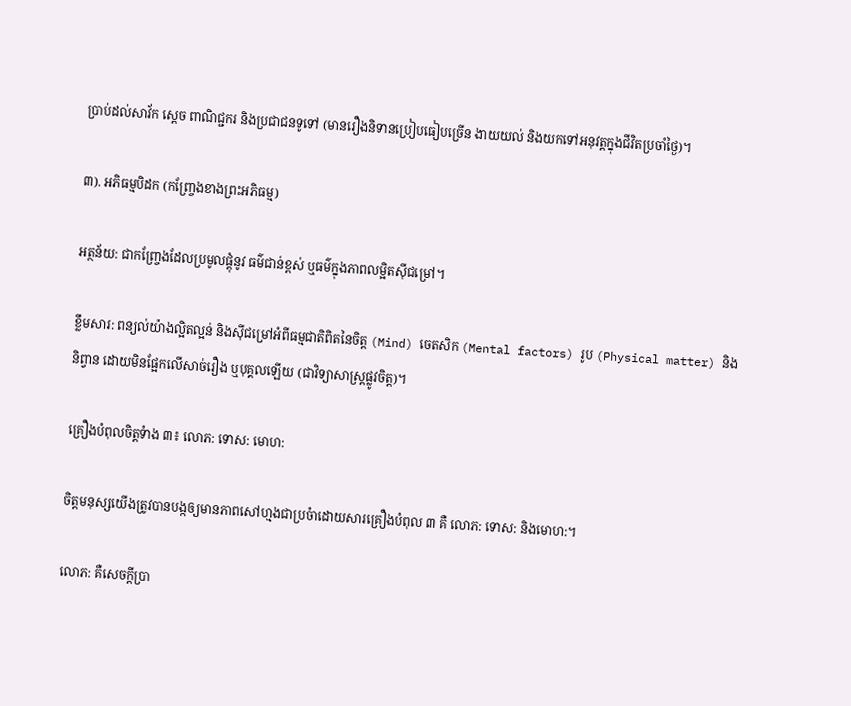ប្រាប់ដល់សាវ័ក ស្ដេច ពាណិជ្ជករ និងប្រជាជនទូទៅ (មានរឿងនិទានប្រៀបធៀបច្រើន ងាយយល់ និងយកទៅអនុវត្តក្នុងជីវិតប្រចាំថ្ងៃ)។

៣). អភិធម្មបិដក (កញ្ច្រែងខាងព្រះអភិធម្ម)

អត្ថន័យ: ជាកញ្ច្រែងដែលប្រមូលផ្តុំនូវ ធម៌ជាន់ខ្ពស់ ឬធម៌ក្នុងភាពលម្អិតស៊ីជម្រៅ។

ខ្លឹមសារ: ពន្យល់យ៉ាងល្អិតល្អន់ និងស៊ីជម្រៅអំពីធម្មជាតិពិតនៃចិត្ត (Mind) ចេតសិក (Mental factors) រូប (Physical matter) និងនិព្វាន ដោយមិនផ្អែកលើសាច់រឿង ឬបុគ្គលឡើយ (ជាវិទ្យាសាស្ត្រផ្លូវចិត្ត)។

គ្រឿងបំពុលចិត្តទំាង ៣៖ លោភ: ទោស: មោហ:

ចិត្តមនុស្សយើងត្រូវបានបង្កឲ្យមានភាពសៅហ្មងជាប្រចំាដោយសារគ្រឿងបំពុល ៣ គឺ លោភ: ទោស: និងមោហ:។

លោភ: គឺសេចក្តីប្រា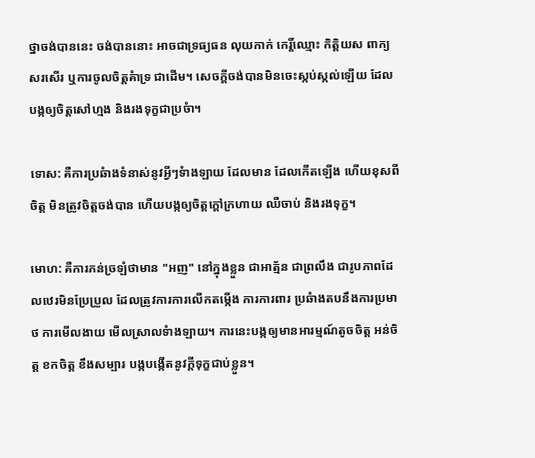ថ្នាចង់បាននេះ ចង់បាននោះ អាចជាទ្រធ្យធន លុយកាក់ កេរ្តិ៍ឈ្មោះ កិត្តិយស ពាក្យសរសើរ ឬការចូលចិត្តគំាទ្រ ជាដើម។ សេចក្តីចង់បានមិនចេះស្កប់ស្កល់ឡើយ ដែលបង្កឲ្យចិត្តសៅហ្មង និងរងទុក្ខជាប្រចំា។

ទោស: គឺការប្រឆំាងទំនាស់នូវអ្វីៗទំាងឡាយ ដែលមាន ដែលកើតឡើង ហើយខុសពីចិត្ត មិនត្រូវចិត្តចង់បាន ហើយបង្កឲ្យចិត្តក្តៅក្រហាយ ឈឺចាប់ និងរងទុក្ខ។

មោហ: គឺការភន់ច្រឡំថាមាន "អញ" នៅក្នុងខ្លួន ជាអាត្ម័ន ជាព្រលឹង ជារូបភាពដែលឋេរមិនប្រែប្រួល ដែលត្រូវការការលើកតម្កើង ការការពារ ប្រឆំាងតបនឹងការប្រមាថ ការមើលងាយ មើលស្រាលទំាងឡាយ។ ការនេះបង្កឲ្យមានអារម្មណ៍តូចចិត្ត អន់ចិត្ត ខកចិត្ត ខឹងសម្បារ បង្កបង្កើតនូវក្តីទុក្ខជាប់ខ្លួន។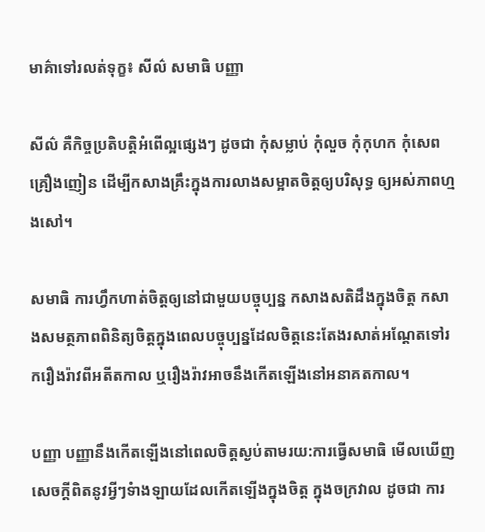មាគ៌ាទៅរលត់ទុក្ខ៖ សីល៌ សមាធិ បញ្ញា

សីល៌ គឺកិច្ចប្រតិបត្តិអំពើល្អផ្សេងៗ ដូចជា កុំសម្លាប់ កុំលួច កុំកុហក កុំសេពគ្រឿងញៀន ដើម្បីកសាងគ្រឹះក្នុងការលាងសម្អាតចិត្តឲ្យបរិសុទ្ធ ឲ្យអស់ភាពហ្មងសៅ។

សមាធិ ការហ្វឹកហាត់ចិត្តឲ្យនៅជាមួយបច្ចុប្បន្ន កសាងសតិដឹងក្នុងចិត្ត កសាងសមត្ថភាពពិនិត្យចិត្តក្នុងពេលបច្ចុប្បន្នដែលចិត្តនេះតែងរសាត់អណ្តែតទៅរករឿងរ៉ាវពីអតីតកាល ឬរឿងរ៉ាវអាចនឹងកើតឡើងនៅអនាគតកាល។

បញ្ញា បញ្ញានឹងកើតឡើងនៅពេលចិត្តស្ងប់តាមរយ:ការធ្វើសមាធិ មើលឃើញសេចក្តីពិតនូវអ្វីៗទំាងឡាយដែលកើតឡើងក្នុងចិត្ត ក្នុងចក្រវាល ដូចជា ការ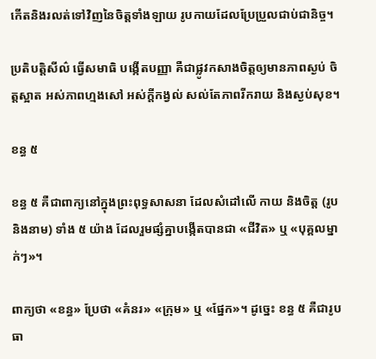កើតនិងរលត់ទៅវិញនៃចិត្តទាំងឡាយ រូបកាយដែលប្រែប្រួលជាប់ជានិច្ច។

ប្រតិបត្តិសីល៌ ធ្វើសមាធិ បង្កើតបញ្ញា គឺជាផ្លូវកសាងចិត្តឲ្យមានភាពស្ងប់ ចិត្តស្អាត អស់ភាពហ្មងសៅ អស់ក្តីកង្វល់ សល់តែភាពរីករាយ និងស្ងប់សុខ។

ខន្ធ ៥

ខន្ធ ៥ គឺជាពាក្យនៅក្នុងព្រះពុទ្ធសាសនា ដែលសំដៅលើ កាយ និងចិត្ត (រូប និងនាម) ទាំង ៥ យ៉ាង ដែលរួមផ្សំគ្នាបង្កើតបានជា «ជីវិត» ឬ «បុគ្គលម្នាក់ៗ»។

ពាក្យថា «ខន្ធ» ប្រែថា «គំនរ» «ក្រុម» ឬ «ផ្នែក»។ ដូច្នេះ ខន្ធ ៥ គឺជារូបធា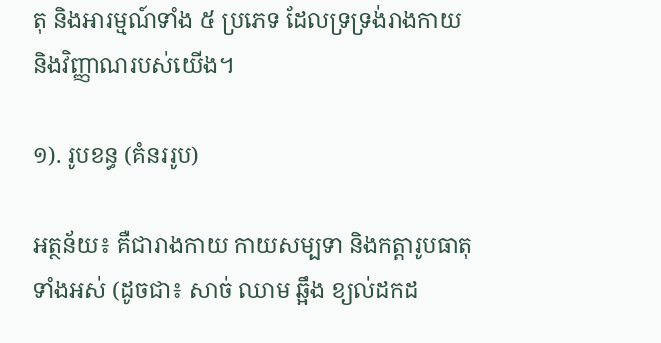តុ និងអារម្មណ៍ទាំង ៥ ប្រភេទ ដែលទ្រទ្រង់រាងកាយ និងវិញ្ញាណរបស់យើង។

១). រូបខន្ធ (គំនររូប)

អត្ថន័យ៖ គឺជារាងកាយ កាយសម្បទា និងកត្តារូបធាតុទាំងអស់ (ដូចជា៖ សាច់ ឈាម ឆ្អឹង ខ្យល់ដកដ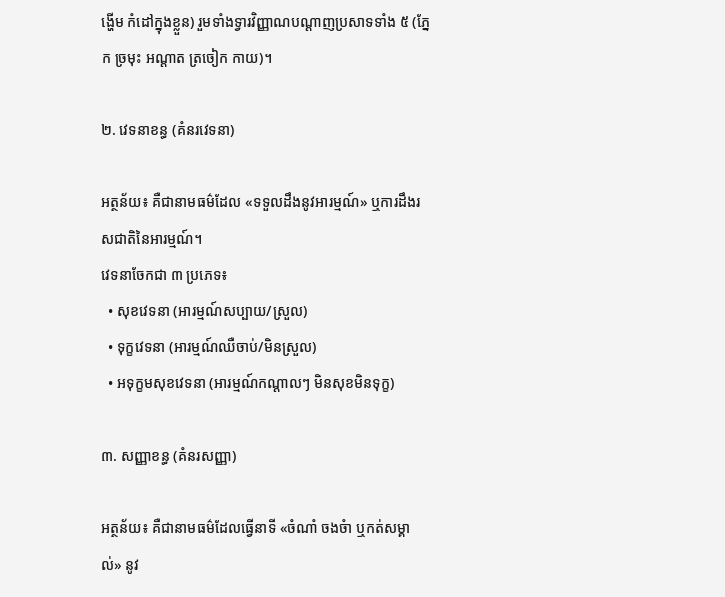ង្ហើម កំដៅក្នុងខ្លួន) រួមទាំងទ្វារវិញ្ញាណបណ្ដាញប្រសាទទាំង ៥ (ភ្នែក ច្រមុះ អណ្ដាត ត្រចៀក កាយ)។

២. វេទនាខន្ធ (គំនរវេទនា)

អត្ថន័យ៖ គឺជានាមធម៌ដែល «ទទួលដឹងនូវអារម្មណ៍» ឬការដឹងរសជាតិនៃអារម្មណ៍។
វេទនាចែកជា ៣ ប្រភេទ៖
  • សុខវេទនា (អារម្មណ៍សប្បាយ/ស្រួល)
  • ទុក្ខវេទនា (អារម្មណ៍ឈឺចាប់/មិនស្រួល)
  • អទុក្ខមសុខវេទនា (អារម្មណ៍កណ្ដាលៗ មិនសុខមិនទុក្ខ)

៣. សញ្ញាខន្ធ (គំនរសញ្ញា)

អត្ថន័យ៖ គឺជានាមធម៌ដែលធ្វើនាទី «ចំណាំ ចងចំា ឬកត់សម្គាល់» នូវ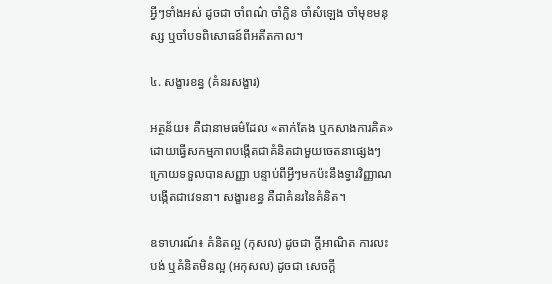អ្វីៗទាំងអស់ ដូចជា ចាំពណ៌ ចាំក្លិន ចាំសំឡេង ចាំមុខមនុស្ស ឬចាំបទពិសោធន៍ពីអតីតកាល។

៤. សង្ខារខន្ធ (គំនរសង្ខារ)

អត្ថន័យ៖ គឺជានាមធម៌ដែល «តាក់តែង ឬកសាងការគិត» ដោយធ្វើសកម្មភាពបង្កើតជាគំនិតជាមួយចេតនាផ្សេងៗ ក្រោយទទួលបានសញ្ញា បន្ទាប់ពីអ្វីៗមកប៉ះនឹងទ្វារវិញ្ញាណបង្កើតជាវេទនា។ សង្ខារខន្ធ គឺជាគំនរនៃគំនិត។

ឧទាហរណ៍៖ គំនិតល្អ (កុសល) ដូចជា ក្ដីអាណិត ការលះបង់ ឬគំនិតមិនល្អ (អកុសល) ដូចជា សេចក្ដី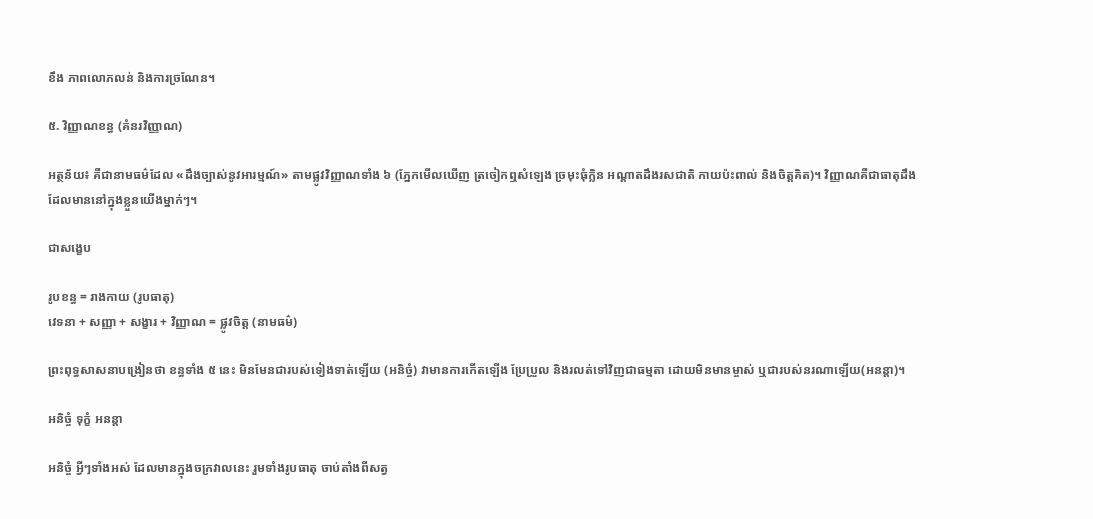ខឹង ភាពលោភលន់ និងការច្រណែន។

៥. វិញ្ញាណខន្ធ (គំនរវិញ្ញាណ)

អត្ថន័យ៖ គឺជានាមធម៌ដែល «ដឹងច្បាស់នូវអារម្មណ៍» តាមផ្លូវវិញ្ញាណទាំង ៦ (ភ្នែកមើលឃើញ ត្រចៀកឮសំឡេង ច្រមុះធុំក្លិន អណ្ដាតដឹងរសជាតិ កាយប៉ះពាល់ និងចិត្តគិត)។ វិញ្ញាណគឺជាធាតុដឹង ដែលមាននៅក្នុងខ្លួនយើងម្នាក់ៗ។

ជាសង្ខេប

រូបខន្ធ = រាងកាយ (រូបធាតុ)
វេទនា + សញ្ញា + សង្ខារ + វិញ្ញាណ = ផ្លូវចិត្ត (នាមធម៌)

ព្រះពុទ្ធសាសនាបង្រៀនថា ខន្ធទាំង ៥ នេះ មិនមែនជារបស់ទៀងទាត់ឡើយ (អនិច្ចំ) វាមានការកើតឡើង ប្រែប្រួល និងរលត់ទៅវិញជាធម្មតា ដោយមិនមានម្ចាស់ ឬជារបស់នរណាឡើយ(អនន្តា)។

អនិច្ចំ ទុក្ខំ អនន្តា

អនិច្ចំ អ្វីៗទាំងអស់ ដែលមានក្នុងចក្រវាលនេះ រួមទាំងរូបធាតុ ចាប់តាំងពីសត្វ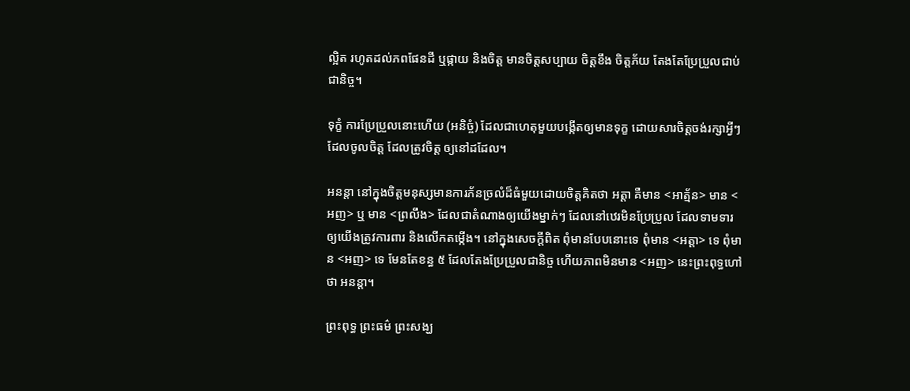ល្អិត រហូតដល់ភពផែនដី ឬផ្កាយ និងចិត្ត មានចិត្តសប្បាយ ចិត្តខឹង ចិត្តភ័យ តែងតែប្រែប្រួលជាប់ជានិច្ច។

ទុក្ខំ ការប្រែប្រួលនោះហើយ (អនិច្ចំ) ដែលជាហេតុមួយបង្កើតឲ្យមានទុក្ខ ដោយសារចិត្តចង់រក្សាអ្វីៗ ដែលចូលចិត្ត ដែលត្រូវចិត្ត ឲ្យនៅដដែល។

អនន្តា នៅក្នុងចិត្តមនុស្សមានការភ័នច្រលំដ៏ធំមួយដោយចិត្តគិតថា អត្តា គឺមាន <អាត្ម័ន> មាន <អញ> ឬ មាន <ព្រលឹង> ដែលជាតំណាងឲ្យយើងម្នាក់ៗ ដែលនៅឋេរមិនប្រែប្រួល ដែលទាមទារឲ្យយើងត្រូវការពារ និងលើកតម្កើង។ នៅក្នុងសេចក្តីពិត ពុំមានបែបនោះទេ ពុំមាន <អត្តា> ទេ ពុំមាន <អញ> ទេ មែនតែខន្ធ ៥ ដែលតែងប្រែប្រួលជានិច្ច ហើយភាពមិនមាន <អញ> នេះព្រះពុទ្ធហៅថា អនន្តា។

ព្រះពុទ្ធ ព្រះធម៌ ព្រះសង្ឃ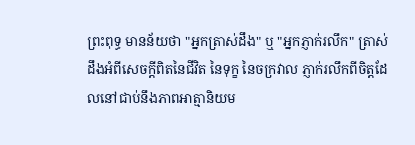ព្រះពុទ្ធ មានន័យថា "អ្នកត្រាស់ដឹង" ឬ "អ្នកភ្ញាក់រលឹក" ត្រាស់ដឹងអំពីសេចក្តីពិតនៃជីវិត នៃទុក្ខ នៃចក្រវាល ភ្ញាក់រលឹកពីចិត្តដែលនៅជាប់នឹងភាពអាត្មានិយម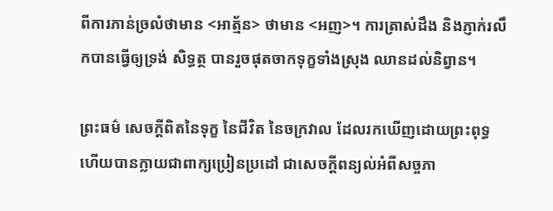ពីការភាន់ច្រលំថាមាន <អាត្ម័ន> ថាមាន <អញ>។ ការត្រាស់ដឹង និងភ្ញាក់រលឹកបានធ្វើឲ្យទ្រង់ សិទ្ធត្ថ បានរួចផុតចាកទុក្ខទាំងស្រុង ឈានដល់និព្វាន។

ព្រះធម៌ សេចក្តីពិតនៃទុក្ខ នៃជីវិត នៃចក្រវាល ដែលរកឃើញដោយព្រះពុទ្ធ ហើយបានក្លាយជាពាក្យប្រៀនប្រដៅ ជាសេចក្តីពន្យល់អំពីសច្ចភា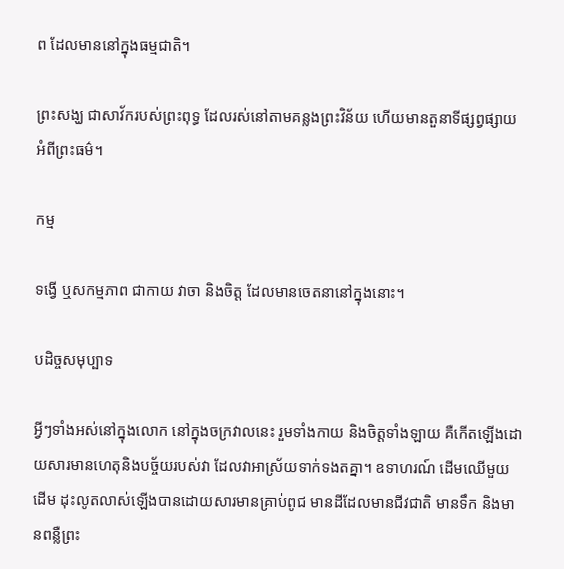ព ដែលមាននៅក្នុងធម្មជាតិ។

ព្រះសង្ឃ ជាសាវ័ករបស់ព្រះពុទ្ធ ដែលរស់នៅតាមគន្លងព្រះវិន័យ ហើយមានតួនាទីផ្សព្វផ្សាយអំពីព្រះធម៌។

កម្ម

ទង្វើ ឬសកម្មភាព ជាកាយ វាចា និងចិត្ត ដែលមានចេតនានៅក្នុងនោះ។

បដិច្ចសមុប្បាទ

អ្វីៗទាំងអស់នៅក្នុងលោក នៅក្នុងចក្រវាលនេះ រួមទាំងកាយ និងចិត្តទាំងឡាយ គឺកើតឡើងដោយសារមានហេតុនិងបច្ច័យរបស់វា ដែលវាអាស្រ័យទាក់ទងតគ្នា។ ឧទាហរណ៍ ដើមឈើមួយដើម ដុះលូតលាស់ឡើងបានដោយសារមានគ្រាប់ពូជ មានដីដែលមានជីវជាតិ មានទឹក និងមានពន្លឺព្រះ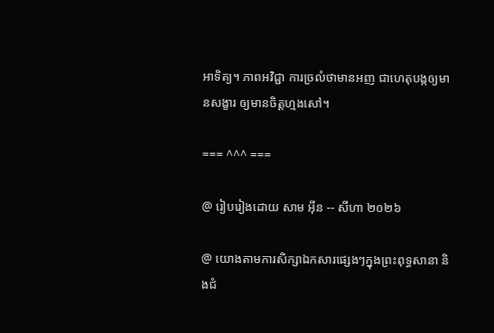អាទិត្យ។ ភាពអវិជ្ជា ការច្រលំថាមានអញ ជាហេតុបង្កឲ្យមានសង្ខារ ឲ្យមានចិត្តហ្មងសៅ។

=== ^^^ ===

@ រៀបរៀងដោយ សាម អ៊ីន -- សីហា ២០២៦

@ យោងតាមការសិក្សាឯកសារផ្សេងៗក្នុងព្រះពុទ្ធសានា និងជំ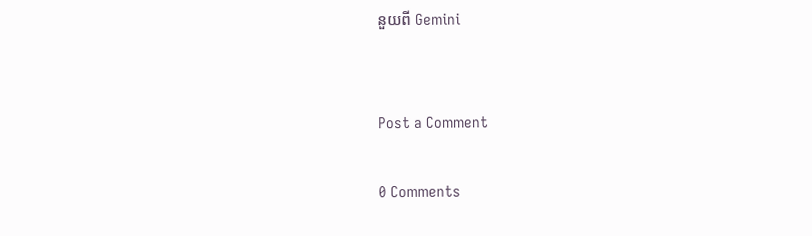នួយពី Gemini


Post a Comment

0 Comments